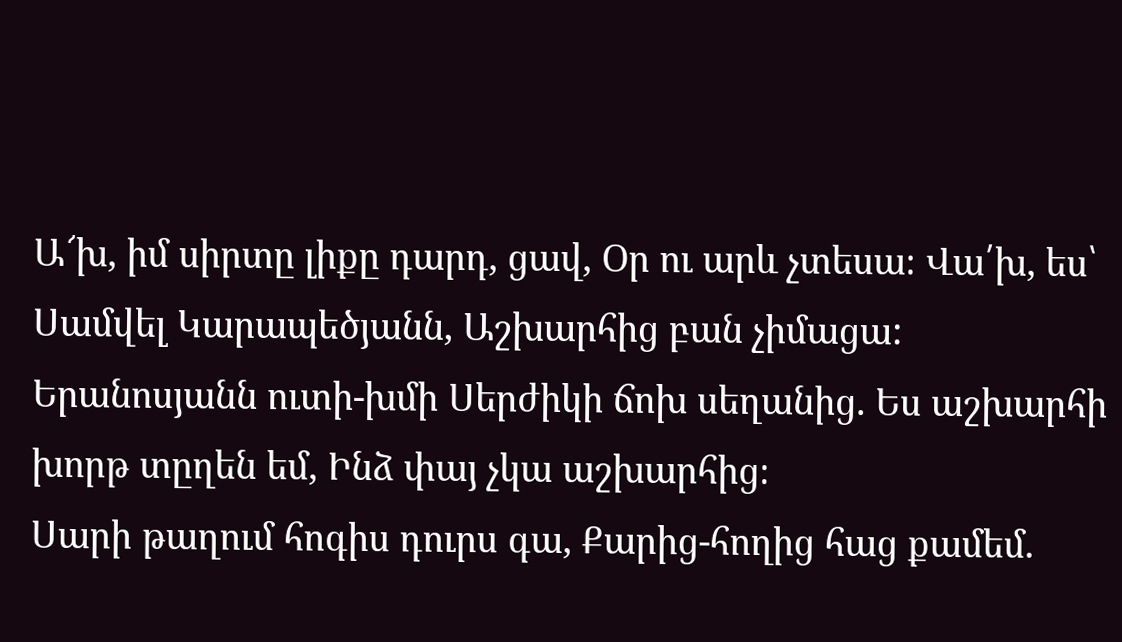Ա՜խ, իմ սիրտը լիքը դարդ, ցավ, Օր ու արև չտեսա։ Վա՛խ, ես՝ Սամվել Կարապեծյանն, Աշխարհից բան չիմացա:
Երանոսյանն ուտի-խմի Սերժիկի ճոխ սեղանից. Ես աշխարհի խորթ տըղեն եմ, Ինձ փայ չկա աշխարհից։
Սարի թաղում հոգիս դուրս գա, Քարից-հողից հաց քամեմ.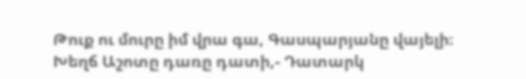Թուք ու մուրը իմ վրա գա, Գասպարյանը վայելի։
Խեղճ Աշոտը դառը դատի,- Դատարկ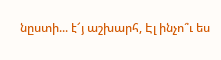նըստի... է՜յ աշխարհ, Էլ ինչո՞ւ ես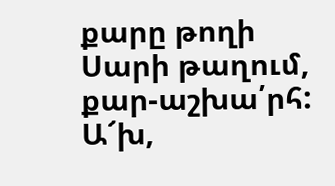քարը թողի Սարի թաղում, քար-աշխա՛րհ:
Ա՜խ,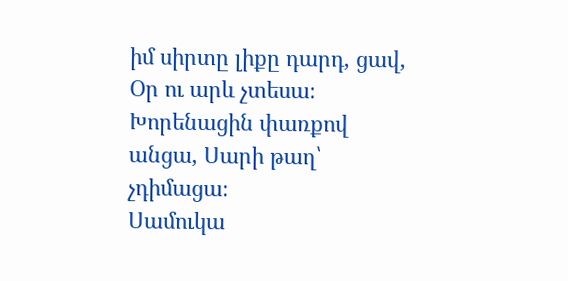իմ սիրտը լիքը դարդ, ցավ, Օր ու արև չտեսա։ Խորենացին փառքով անցա, Սարի թաղ՝ չդիմացա։
Սամուկա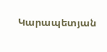Կարապետյան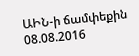ԱԻՆ-ի ճամփեքին
08.08.2016